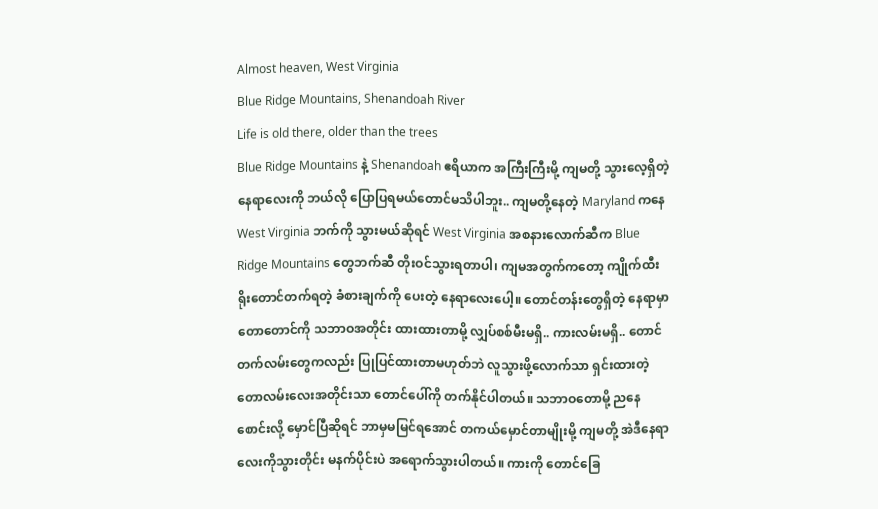Almost heaven, West Virginia
Blue Ridge Mountains, Shenandoah River
Life is old there, older than the trees
Blue Ridge Mountains နဲ့ Shenandoah ဧရိယာက အကြီးကြီးမို့ ကျမတို့ သွားလေ့ရှိတဲ့ နေရာလေးကို ဘယ်လို ပြောပြရမယ်တောင်မသိပါဘူး.. ကျမတို့နေတဲ့ Maryland ကနေ West Virginia ဘက်ကို သွားမယ်ဆိုရင် West Virginia အစနားလောက်ဆီက Blue Ridge Mountains တွေဘက်ဆီ တိုးဝင်သွားရတာပါ၊ ကျမအတွက်ကတော့ ကျိုက်ထီးရိုးတောင်တက်ရတဲ့ ခံစားချက်ကို ပေးတဲ့ နေရာလေးပေါ့။ တောင်တန်းတွေရှိတဲ့ နေရာမှာ တောတောင်ကို သဘာဝအတိုင်း ထားထားတာမို့ လျှပ်စစ်မီးမရှိ.. ကားလမ်းမရှိ.. တောင်တက်လမ်းတွေကလည်း ပြုပြင်ထားတာမဟုတ်ဘဲ လူသွားဖို့လောက်သာ ရှင်းထားတဲ့ တောလမ်းလေးအတိုင်းသာ တောင်ပေါ်ကို တက်နိုင်ပါတယ်။ သဘာဝတောမို့ ညနေစောင်းလို့ မှောင်ပြီဆိုရင် ဘာမှမမြင်ရအောင် တကယ်မှောင်တာမျိုးမို့ ကျမတို့ အဲဒီနေရာလေးကိုသွားတိုင်း မနက်ပိုင်းပဲ အရောက်သွားပါတယ်။ ကားကို တောင်ခြေ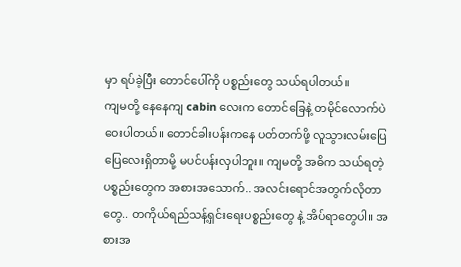မှာ ရပ်ခဲ့ပြီး တောင်ပေါ်ကို ပစ္စည်းတွေ သယ်ရပါတယ်။
ကျမတို့ နေနေကျ cabin လေးက တောင်ခြေနဲ့ တမိုင်လောက်ပဲ ဝေးပါတယ်။ တောင်ခါးပန်းကနေ ပတ်တက်ဖို့ လူသွားလမ်းပြေပြေလေးရှိတာမို့ မပင်ပန်းလှပါဘူး။ ကျမတို့ အဓိက သယ်ရတဲ့ ပစ္စည်းတွေက အစားအသောက်.. အလင်းရောင်အတွက်လိုတာတွေ.. တကိုယ်ရည်သန့်ရှင်းရေးပစ္စည်းတွေ နဲ့ အိပ်ရာတွေပါ။ အစားအ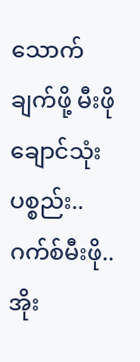သောက်ချက်ဖို့ မီးဖိုချောင်သုံး ပစ္စည်း.. ဂက်စ်မီးဖို.. အိုး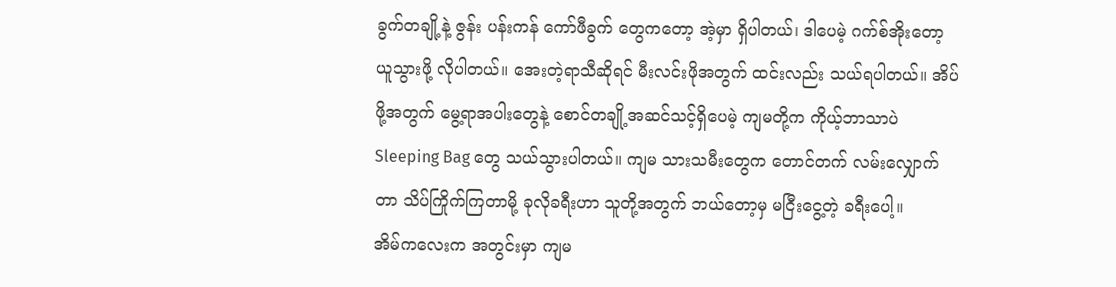ခွက်တချို့နဲ့ ဇွန်း ပန်းကန် ကော်ဖီခွက် တွေကတော့ အဲ့မှာ ရှိပါတယ်၊ ဒါပေမဲ့ ဂက်စ်အိုးတော့ ယူသွားဖို့ လိုပါတယ်။ အေးတဲ့ရာသီဆိုရင် မီးလင်းဖိုအတွက် ထင်းလည်း သယ်ရပါတယ်။ အိပ်ဖို့အတွက် မွေ့ရာအပါးတွေနဲ့ စောင်တချို့အဆင်သင့်ရှိပေမဲ့ ကျမတို့က ကိုယ့်ဘာသာပဲ Sleeping Bag တွေ သယ်သွားပါတယ်။ ကျမ သားသမီးတွေက တောင်တက် လမ်းလျှောက်တာ သိပ်ကြိုက်ကြတာမို့ ခုလိုခရီးဟာ သူတို့အတွက် ဘယ်တော့မှ မငြီးငွေ့တဲ့ ခရီးပေါ့။
အိမ်ကလေးက အတွင်းမှာ ကျမ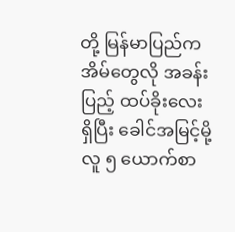တို့ မြန်မာပြည်က အိမ်တွေလို အခန်းပြည့် ထပ်ခိုးလေး ရှိပြီး ခေါင်အမြင့်မို့ လူ ၅ ယောက်စာ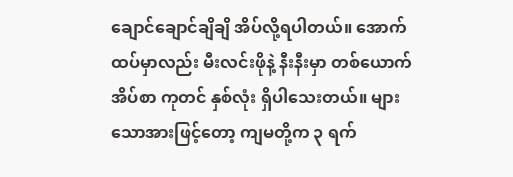ချောင်ချောင်ချိချိ အိပ်လို့ရပါတယ်။ အောက်ထပ်မှာလည်း မီးလင်းဖိုနဲ့ နီးနီးမှာ တစ်ယောက်အိပ်စာ ကုတင် နှစ်လုံး ရှိပါသေးတယ်။ များသောအားဖြင့်တော့ ကျမတို့က ၃ ရက်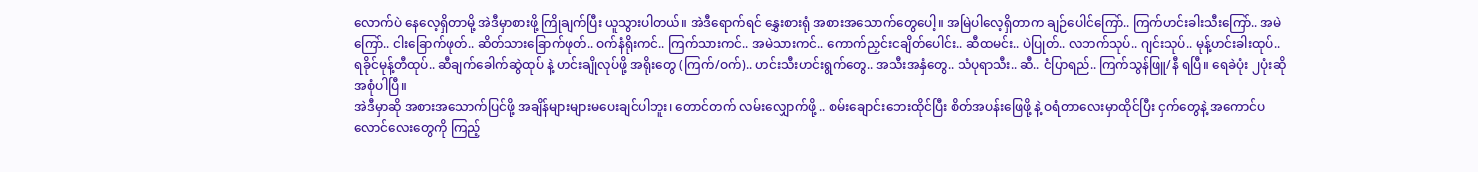လောက်ပဲ နေလေ့ရှိတာမို့ အဲဒီမှာစားဖို့ ကြိုချက်ပြီး ယူသွားပါတယ်။ အဲဒီရောက်ရင် နွှေးစားရုံ အစားအသောက်တွေပေါ့။ အမြဲပါလေ့ရှိတာက ချဉ်ပေါင်ကြော်.. ကြက်ဟင်းခါးသီးကြော်.. အမဲကြော်.. ငါးခြောက်ဖုတ်.. ဆိတ်သားခြောက်ဖုတ်.. ဝက်နံရိုးကင်.. ကြက်သားကင်.. အမဲသားကင်.. ကောက်ညှင်းငချိတ်ပေါင်း.. ဆီထမင်း.. ပဲပြုတ်.. လဘက်သုပ်.. ဂျင်းသုပ်.. မုန့်ဟင်းခါးထုပ်.. ရခိုင်မုန့်တီထုပ်.. ဆီချက်ခေါက်ဆွဲထုပ် နဲ့ ဟင်းချိုလုပ်ဖို့ အရိုးတွေ (ကြက်/ဝက်).. ဟင်းသီးဟင်းရွက်တွေ.. အသီးအနှံတွေ.. သံပုရာသီး.. ဆီ.. ငံပြာရည်.. ကြက်သွန်ဖြူ/နီ ရပြီ။ ရေခဲပုံး ၂ပုံးဆို အစုံပါပြီ။
အဲဒီမှာဆို အစားအသောက်ပြင်ဖို့ အချိန်များများမပေးချင်ပါဘူး၊ တောင်တက် လမ်းလျှောက်ဖို့ .. စမ်းချောင်းဘေးထိုင်ပြီး စိတ်အပန်းဖြေဖို့ နဲ့ ဝရံတာလေးမှာထိုင်ပြီး ငှက်တွေနဲ့ အကောင်ပလောင်လေးတွေကို ကြည့်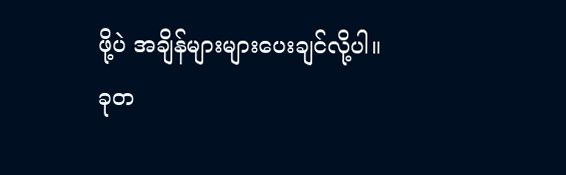ဖို့ပဲ အချိန်များများပေးချင်လို့ပါ။
ခုတ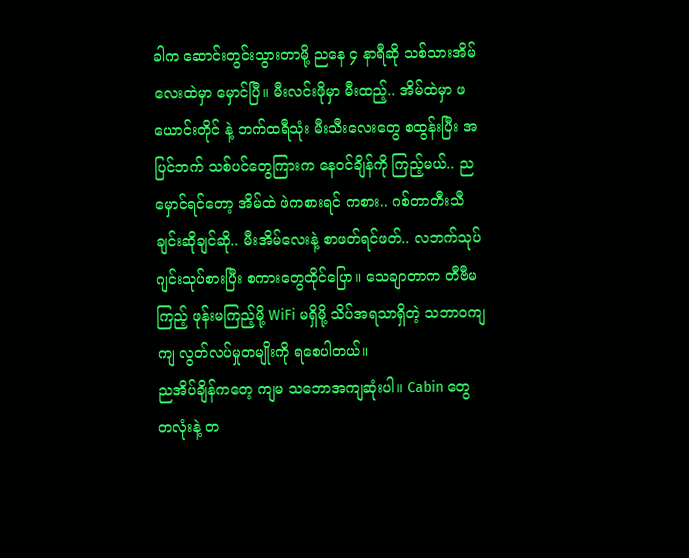ခါက ဆောင်းတွင်းသွားတာမို့ ညနေ ၄ နာရီဆို သစ်သားအိမ်လေးထဲမှာ မှောင်ပြီ။ မီးလင်းဖိုမှာ မီးထည့်.. အိမ်ထဲမှာ ဖယောင်းတိုင် နဲ့ ဘက်ထရီသုံး မီးသီးလေးတွေ စထွန်းပြီး အပြင်ဘက် သစ်ပင်တွေကြားက နေဝင်ချိန်ကို ကြည့်မယ်.. ည မှောင်ရင်တော့ အိမ်ထဲ ဖဲကစားရင် ကစား.. ဂစ်တာတီးသီချင်းဆိုချင်ဆို.. မီးအိမ်လေးနဲ့ စာဖတ်ရင်ဖတ်.. လဘက်သုပ် ဂျင်းသုပ်စားပြီး စကားတွေထိုင်ပြော။ သေချာတာက တီဗီမကြည့် ဖုန်းမကြည့်မို့ WiFi မရှိမို့ သိပ်အရသာရှိတဲ့ သဘာဝကျကျ လွတ်လပ်မှုတမျိုးကို ရစေပါတယ်။
ညအိပ်ချိန်ကတေ့ ကျမ သဘောအကျဆုံးပါ။ Cabin တွေ တလုံးနဲ့ တ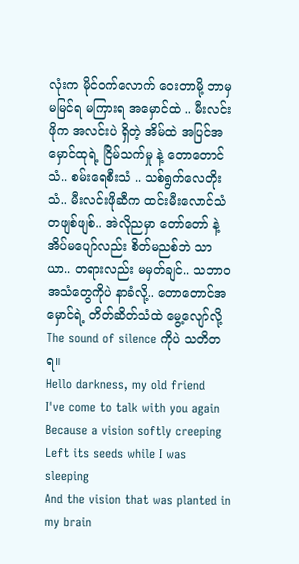လုံးက မိုင်ဝက်လောက် ဝေးတာမို့ ဘာမှမမြင်ရ မကြားရ အမှောင်ထဲ .. မီးလင်းဖိုက အလင်းပဲ ရှိတဲ့ အိမ်ထဲ အပြင်အမှောင်ထုရဲ့ ငြိမ်သက်မှု နဲ့ တောတောင်သံ.. စမ်းရေစီးသံ .. သစ်ရွက်လေတိုးသံ.. မီးလင်းဖိုဆီက ထင်းမီးလောင်သံ တဖျစ်ဖျစ်.. အဲလိုညမှာ တော်တော် နဲ့ အိပ်မပျော်လည်း စိတ်မညစ်ဘဲ သာယာ.. တရားလည်း မမှတ်ချင်.. သဘာဝအသံတွေကိုပဲ နာခံလို့.. တောတောင်အမှောင်ရဲ့ တိတ်ဆိတ်သံထဲ မွေ့လျော်လို့ The sound of silence ကိုပဲ သတိတရ။
Hello darkness, my old friend
I've come to talk with you again
Because a vision softly creeping
Left its seeds while I was sleeping
And the vision that was planted in my brain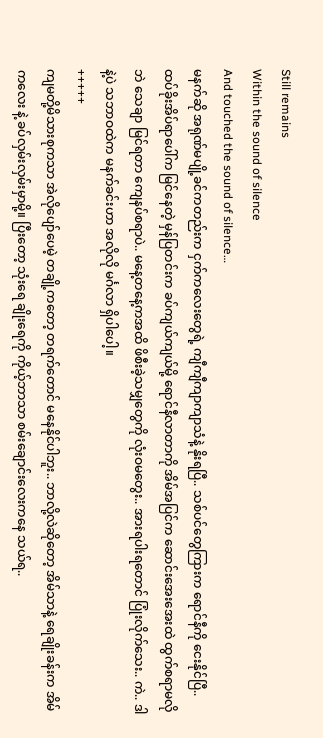Still remains
Within the sound of silence
And touched the sound of silence…
မနက်ဆို အရုဏ်မပျို့ခင်ကတည်းက ငှက်ကလေးတွေရဲ့ ကျီကျီကျာကျာသံနဲ့ နိုးရပြီ.. သစ်ပင်တွေကြားက ရောင်နီကို ငေးနိုင်ပြီ.. ထပ်ခိုးအိပ်ရာပေါ်က မြင်နေတဲ့ မှန်ပြတင်းက ခပ်ကျယ်ကျယ်မို့ ရောင်နီလာတာကို အိမ်အပြင်က ဆောင်းအေးအေးထဲ ထွက်စရာမလိုဘဲ သေချာ မြင်ရတာ ကျေနပ်စရာပဲ.. မနေ့တနေ့ကအထိ ဖိစီးခဲ့သမျှတွေကို လုံးဝမတွေး.. အားရပါးရတောင် ပြုံးလိုက်သေး.. ကဲ.. ဒါနဲ့ပဲ သဘာဝထဲက မနက်ခင်းဟာ အလိုလို မင်္ဂလာ ရှိပါပေါ့။
+++++
ကျမတို့မိသားစုကသာ အဲလိုပျော်ပေမဲ့ တချို့ကတော့ တရက်တောင် မနေနိုင်ပါဘူး.. ဘာလို့လဲဆိုတော့ အိမ်သာနဲ့ ရေချိုးခန်းက အိမ်ကလေး နဲ့ ခပ်လှမ်းလှမ်းမှာမို့။ ပြီးတော့ သုံးရေ ချိုးရေကို ကိုယ့်ဘာသာ စမ်းချောင်းလေးကနေ သယ်ရ..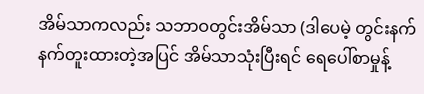အိမ်သာကလည်း သဘာဝတွင်းအိမ်သာ (ဒါပေမဲ့ တွင်းနက်နက်တူးထားတဲ့အပြင် အိမ်သာသုံးပြီးရင် ရေပေါ်စာမှုန့်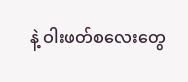နဲ့ ဝါးဖတ်စလေးတွေ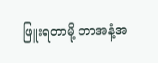ဖြူးရတာမို့ ဘာအနံ့အ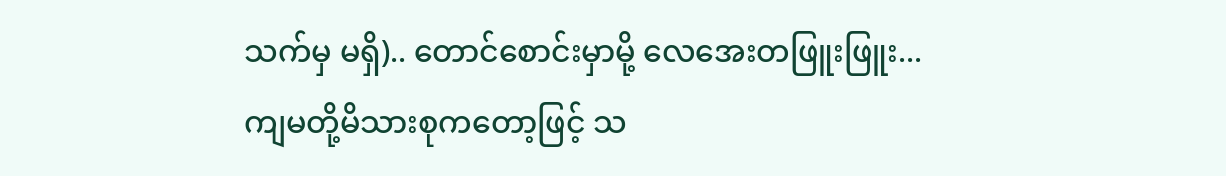သက်မှ မရှိ).. တောင်စောင်းမှာမို့ လေအေးတဖြူးဖြူး... ကျမတို့မိသားစုကတော့ဖြင့် သ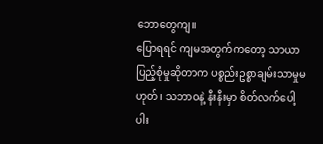ဘောတွေကျ။
ပြောရရင် ကျမအတွက်ကတော့ သာယာပြည့်စုံမှုဆိုတာက ပစ္စည်းဥစ္စာချမ်းသာမှုမဟုတ်၊ သဘာဝနဲ့ နီးနီးမှာ စိတ်လက်ပေါ့ပါး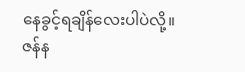နေခွင့်ရချိန်လေးပါပဲလို့။
ဇန်န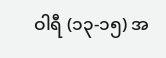ဝါရီ (၁၃-၁၅) အ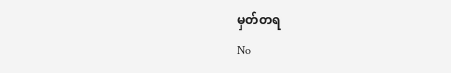မှတ်တရ
No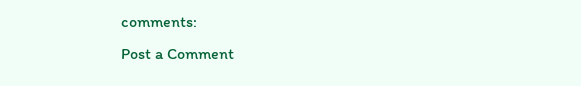comments:
Post a Comment